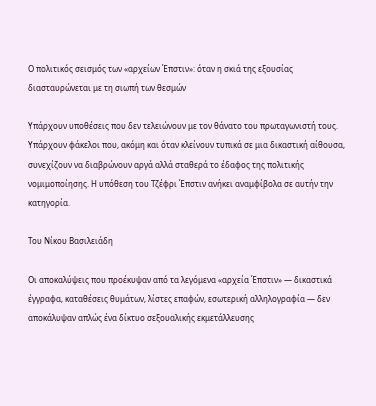Ο πολιτικός σεισμός των «αρχείων Έπστιν»: όταν η σκιά της εξουσίας διασταυρώνεται με τη σιωπή των θεσμών

Υπάρχουν υποθέσεις που δεν τελειώνουν με τον θάνατο του πρωταγωνιστή τους. Υπάρχουν φάκελοι που, ακόμη και όταν κλείνουν τυπικά σε μια δικαστική αίθουσα, συνεχίζουν να διαβρώνουν αργά αλλά σταθερά το έδαφος της πολιτικής νομιμοποίησης. Η υπόθεση του Τζέφρι Έπστιν ανήκει αναμφίβολα σε αυτήν την κατηγορία.

Του Νίκου Βασιλειάδη

Οι αποκαλύψεις που προέκυψαν από τα λεγόμενα «αρχεία Έπστιν» — δικαστικά έγγραφα, καταθέσεις θυμάτων, λίστες επαφών, εσωτερική αλληλογραφία — δεν αποκάλυψαν απλώς ένα δίκτυο σεξουαλικής εκμετάλλευσης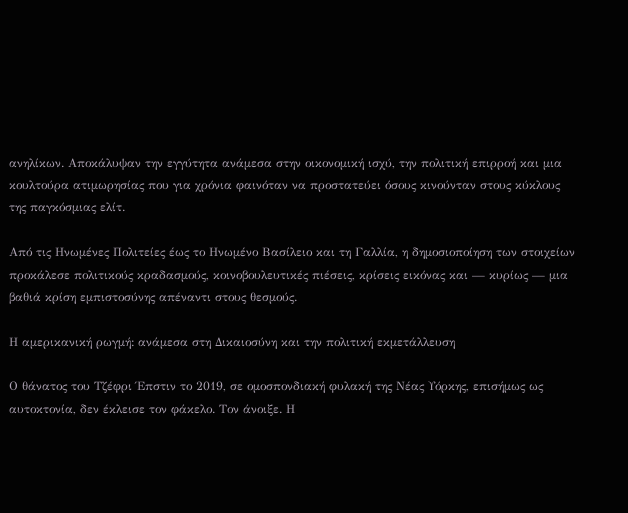ανηλίκων. Αποκάλυψαν την εγγύτητα ανάμεσα στην οικονομική ισχύ, την πολιτική επιρροή και μια κουλτούρα ατιμωρησίας που για χρόνια φαινόταν να προστατεύει όσους κινούνταν στους κύκλους της παγκόσμιας ελίτ.

Από τις Ηνωμένες Πολιτείες έως το Ηνωμένο Βασίλειο και τη Γαλλία, η δημοσιοποίηση των στοιχείων προκάλεσε πολιτικούς κραδασμούς, κοινοβουλευτικές πιέσεις, κρίσεις εικόνας και — κυρίως — μια βαθιά κρίση εμπιστοσύνης απέναντι στους θεσμούς.

Η αμερικανική ρωγμή: ανάμεσα στη Δικαιοσύνη και την πολιτική εκμετάλλευση

Ο θάνατος του Τζέφρι Έπστιν το 2019, σε ομοσπονδιακή φυλακή της Νέας Υόρκης, επισήμως ως αυτοκτονία, δεν έκλεισε τον φάκελο. Τον άνοιξε. Η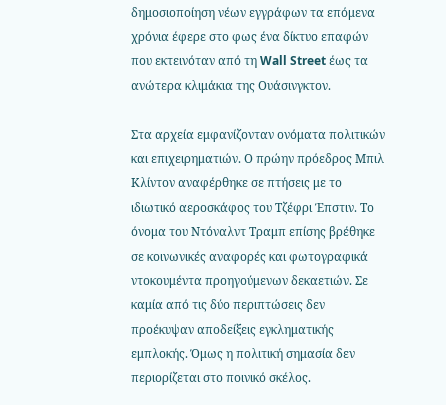δημοσιοποίηση νέων εγγράφων τα επόμενα χρόνια έφερε στο φως ένα δίκτυο επαφών που εκτεινόταν από τη Wall Street έως τα ανώτερα κλιμάκια της Ουάσινγκτον.

Στα αρχεία εμφανίζονταν ονόματα πολιτικών και επιχειρηματιών. Ο πρώην πρόεδρος Μπιλ Κλίντον αναφέρθηκε σε πτήσεις με το ιδιωτικό αεροσκάφος του Τζέφρι Έπστιν. Το όνομα του Ντόναλντ Τραμπ επίσης βρέθηκε σε κοινωνικές αναφορές και φωτογραφικά ντοκουμέντα προηγούμενων δεκαετιών. Σε καμία από τις δύο περιπτώσεις δεν προέκυψαν αποδείξεις εγκληματικής εμπλοκής. Όμως η πολιτική σημασία δεν περιορίζεται στο ποινικό σκέλος.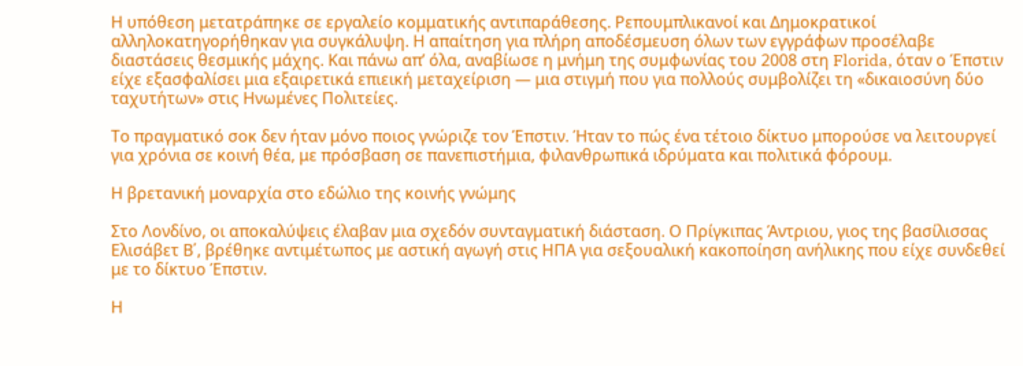Η υπόθεση μετατράπηκε σε εργαλείο κομματικής αντιπαράθεσης. Ρεπουμπλικανοί και Δημοκρατικοί αλληλοκατηγορήθηκαν για συγκάλυψη. Η απαίτηση για πλήρη αποδέσμευση όλων των εγγράφων προσέλαβε διαστάσεις θεσμικής μάχης. Και πάνω απ’ όλα, αναβίωσε η μνήμη της συμφωνίας του 2008 στη Florida, όταν ο Έπστιν είχε εξασφαλίσει μια εξαιρετικά επιεική μεταχείριση — μια στιγμή που για πολλούς συμβολίζει τη «δικαιοσύνη δύο ταχυτήτων» στις Ηνωμένες Πολιτείες.

Το πραγματικό σοκ δεν ήταν μόνο ποιος γνώριζε τον Έπστιν. Ήταν το πώς ένα τέτοιο δίκτυο μπορούσε να λειτουργεί για χρόνια σε κοινή θέα, με πρόσβαση σε πανεπιστήμια, φιλανθρωπικά ιδρύματα και πολιτικά φόρουμ.

Η βρετανική μοναρχία στο εδώλιο της κοινής γνώμης

Στο Λονδίνο, οι αποκαλύψεις έλαβαν μια σχεδόν συνταγματική διάσταση. Ο Πρίγκιπας Άντριου, γιος της βασίλισσας Ελισάβετ Β΄, βρέθηκε αντιμέτωπος με αστική αγωγή στις ΗΠΑ για σεξουαλική κακοποίηση ανήλικης που είχε συνδεθεί με το δίκτυο Έπστιν.

Η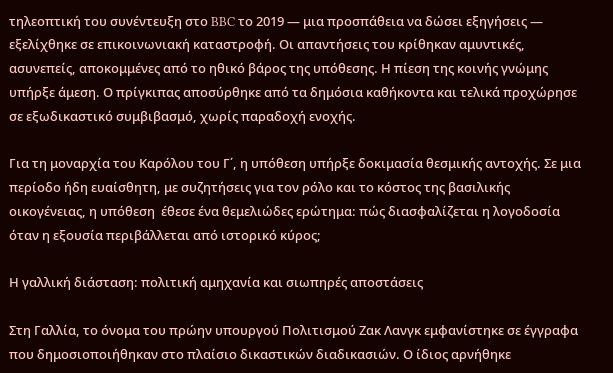τηλεοπτική του συνέντευξη στο BBC το 2019 — μια προσπάθεια να δώσει εξηγήσεις — εξελίχθηκε σε επικοινωνιακή καταστροφή. Οι απαντήσεις του κρίθηκαν αμυντικές, ασυνεπείς, αποκομμένες από το ηθικό βάρος της υπόθεσης. Η πίεση της κοινής γνώμης υπήρξε άμεση. Ο πρίγκιπας αποσύρθηκε από τα δημόσια καθήκοντα και τελικά προχώρησε σε εξωδικαστικό συμβιβασμό, χωρίς παραδοχή ενοχής.

Για τη μοναρχία του Καρόλου του Γ΄, η υπόθεση υπήρξε δοκιμασία θεσμικής αντοχής. Σε μια περίοδο ήδη ευαίσθητη, με συζητήσεις για τον ρόλο και το κόστος της βασιλικής οικογένειας, η υπόθεση  έθεσε ένα θεμελιώδες ερώτημα: πώς διασφαλίζεται η λογοδοσία όταν η εξουσία περιβάλλεται από ιστορικό κύρος;

Η γαλλική διάσταση: πολιτική αμηχανία και σιωπηρές αποστάσεις

Στη Γαλλία, το όνομα του πρώην υπουργού Πολιτισμού Ζακ Λανγκ εμφανίστηκε σε έγγραφα που δημοσιοποιήθηκαν στο πλαίσιο δικαστικών διαδικασιών. Ο ίδιος αρνήθηκε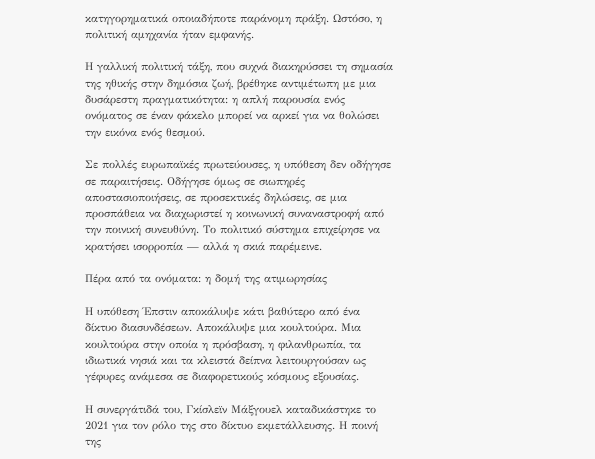κατηγορηματικά οποιαδήποτε παράνομη πράξη. Ωστόσο, η πολιτική αμηχανία ήταν εμφανής.

Η γαλλική πολιτική τάξη, που συχνά διακηρύσσει τη σημασία της ηθικής στην δημόσια ζωή, βρέθηκε αντιμέτωπη με μια δυσάρεστη πραγματικότητα: η απλή παρουσία ενός ονόματος σε έναν φάκελο μπορεί να αρκεί για να θολώσει την εικόνα ενός θεσμού.

Σε πολλές ευρωπαϊκές πρωτεύουσες, η υπόθεση δεν οδήγησε σε παραιτήσεις. Οδήγησε όμως σε σιωπηρές αποστασιοποιήσεις, σε προσεκτικές δηλώσεις, σε μια προσπάθεια να διαχωριστεί η κοινωνική συναναστροφή από την ποινική συνευθύνη. Το πολιτικό σύστημα επιχείρησε να κρατήσει ισορροπία — αλλά η σκιά παρέμεινε.

Πέρα από τα ονόματα: η δομή της ατιμωρησίας

Η υπόθεση Έπστιν αποκάλυψε κάτι βαθύτερο από ένα δίκτυο διασυνδέσεων. Αποκάλυψε μια κουλτούρα. Μια κουλτούρα στην οποία η πρόσβαση, η φιλανθρωπία, τα ιδιωτικά νησιά και τα κλειστά δείπνα λειτουργούσαν ως γέφυρες ανάμεσα σε διαφορετικούς κόσμους εξουσίας.

Η συνεργάτιδά του, Γκίσλεϊν Μάξγουελ καταδικάστηκε το 2021 για τον ρόλο της στο δίκτυο εκμετάλλευσης. Η ποινή της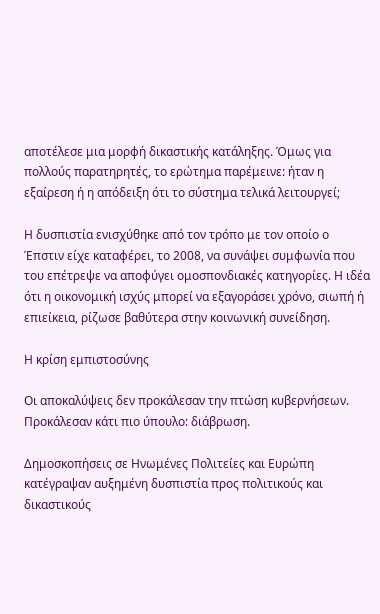αποτέλεσε μια μορφή δικαστικής κατάληξης. Όμως για πολλούς παρατηρητές, το ερώτημα παρέμεινε: ήταν η εξαίρεση ή η απόδειξη ότι το σύστημα τελικά λειτουργεί;

Η δυσπιστία ενισχύθηκε από τον τρόπο με τον οποίο ο Έπστιν είχε καταφέρει, το 2008, να συνάψει συμφωνία που του επέτρεψε να αποφύγει ομοσπονδιακές κατηγορίες. Η ιδέα ότι η οικονομική ισχύς μπορεί να εξαγοράσει χρόνο, σιωπή ή επιείκεια, ρίζωσε βαθύτερα στην κοινωνική συνείδηση.

Η κρίση εμπιστοσύνης

Οι αποκαλύψεις δεν προκάλεσαν την πτώση κυβερνήσεων. Προκάλεσαν κάτι πιο ύπουλο: διάβρωση.

Δημοσκοπήσεις σε Ηνωμένες Πολιτείες και Ευρώπη κατέγραψαν αυξημένη δυσπιστία προς πολιτικούς και δικαστικούς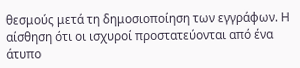θεσμούς μετά τη δημοσιοποίηση των εγγράφων. Η αίσθηση ότι οι ισχυροί προστατεύονται από ένα άτυπο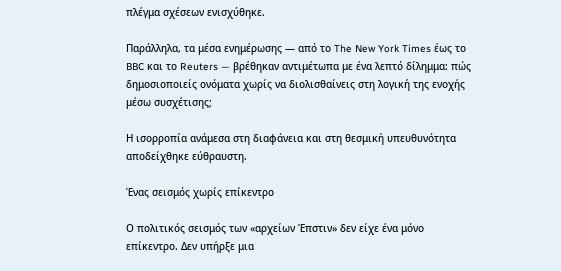πλέγμα σχέσεων ενισχύθηκε.

Παράλληλα, τα μέσα ενημέρωσης — από το The New York Times έως το BBC και το Reuters — βρέθηκαν αντιμέτωπα με ένα λεπτό δίλημμα: πώς δημοσιοποιείς ονόματα χωρίς να διολισθαίνεις στη λογική της ενοχής μέσω συσχέτισης;

Η ισορροπία ανάμεσα στη διαφάνεια και στη θεσμική υπευθυνότητα αποδείχθηκε εύθραυστη.

Ένας σεισμός χωρίς επίκεντρο

Ο πολιτικός σεισμός των «αρχείων Έπστιν» δεν είχε ένα μόνο επίκεντρο. Δεν υπήρξε μια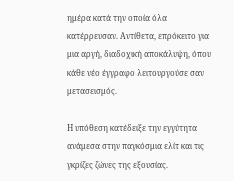ημέρα κατά την οποία όλα κατέρρευσαν. Αντίθετα, επρόκειτο για μια αργή, διαδοχική αποκάλυψη, όπου κάθε νέο έγγραφο λειτουργούσε σαν μετασεισμός.

Η υπόθεση κατέδειξε την εγγύτητα ανάμεσα στην παγκόσμια ελίτ και τις γκρίζες ζώνες της εξουσίας.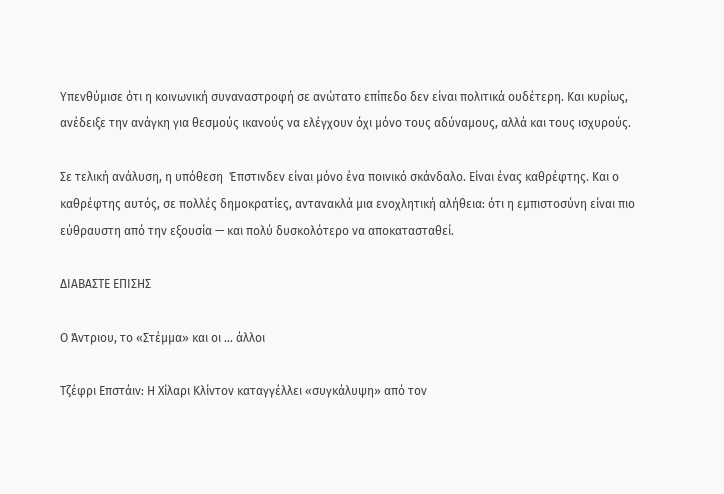Υπενθύμισε ότι η κοινωνική συναναστροφή σε ανώτατο επίπεδο δεν είναι πολιτικά ουδέτερη. Και κυρίως, ανέδειξε την ανάγκη για θεσμούς ικανούς να ελέγχουν όχι μόνο τους αδύναμους, αλλά και τους ισχυρούς.

Σε τελική ανάλυση, η υπόθεση  Έπστινδεν είναι μόνο ένα ποινικό σκάνδαλο. Είναι ένας καθρέφτης. Και ο καθρέφτης αυτός, σε πολλές δημοκρατίες, αντανακλά μια ενοχλητική αλήθεια: ότι η εμπιστοσύνη είναι πιο εύθραυστη από την εξουσία — και πολύ δυσκολότερο να αποκατασταθεί.

ΔΙΑΒΑΣΤΕ ΕΠΙΣΗΣ

Ο Άντριου, το «Στέμμα» και οι … άλλοι

Τζέφρι Επστάιν: Η Χίλαρι Κλίντον καταγγέλλει «συγκάλυψη» από τον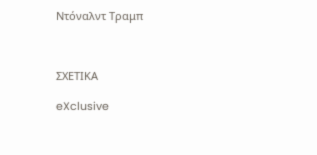Ντόναλντ Τραμπ



ΣΧΕΤΙΚΑ

eXclusive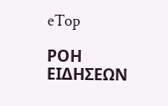eTop

ΡΟΗ ΕΙΔΗΣΕΩΝ